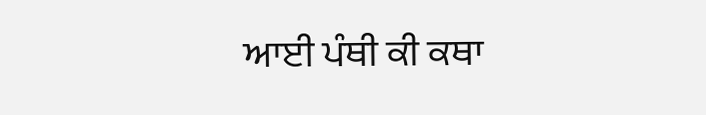ਆਈ ਪੰਥੀ ਕੀ ਕਥਾ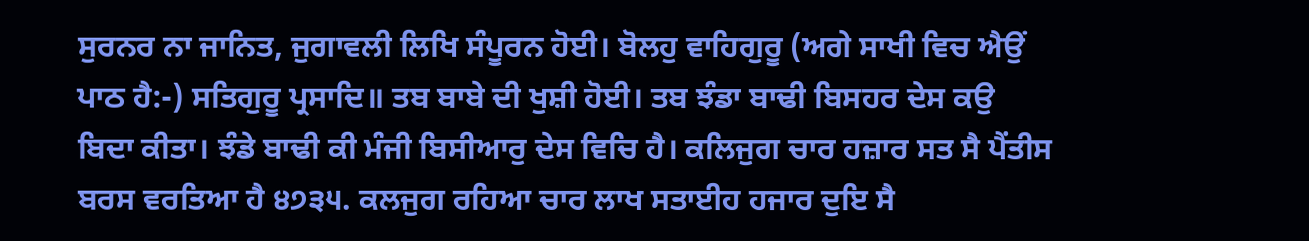ਸੁਰਨਰ ਨਾ ਜਾਨਿਤ, ਜੁਗਾਵਲੀ ਲਿਖਿ ਸੰਪੂਰਨ ਹੋਈ। ਬੋਲਹੁ ਵਾਹਿਗੁਰੂ (ਅਗੇ ਸਾਖੀ ਵਿਚ ਐਉਂ ਪਾਠ ਹੈ:-) ਸਤਿਗੁਰੂ ਪ੍ਰਸਾਦਿ॥ ਤਬ ਬਾਬੇ ਦੀ ਖੁਸ਼ੀ ਹੋਈ। ਤਬ ਝੰਡਾ ਬਾਢੀ ਬਿਸਹਰ ਦੇਸ ਕਉ ਬਿਦਾ ਕੀਤਾ। ਝੰਡੇ ਬਾਢੀ ਕੀ ਮੰਜੀ ਬਿਸੀਆਰੁ ਦੇਸ ਵਿਚਿ ਹੈ। ਕਲਿਜੁਗ ਚਾਰ ਹਜ਼ਾਰ ਸਤ ਸੈ ਪੈਂਤੀਸ ਬਰਸ ਵਰਤਿਆ ਹੈ ੪੭੩੫. ਕਲਜੁਗ ਰਹਿਆ ਚਾਰ ਲਾਖ ਸਤਾਈਹ ਹਜਾਰ ਦੁਇ ਸੈ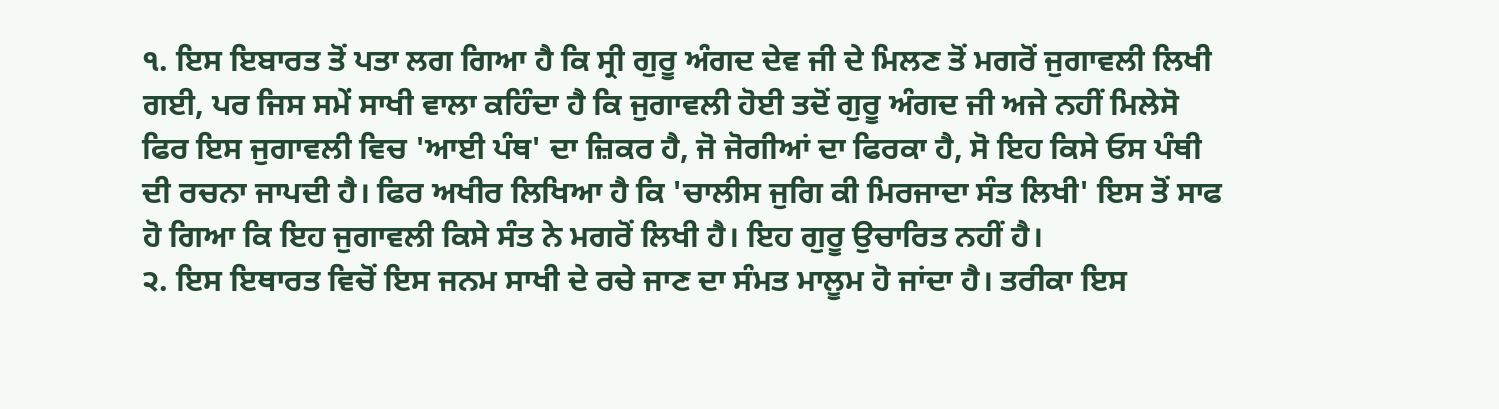੧. ਇਸ ਇਬਾਰਤ ਤੋਂ ਪਤਾ ਲਗ ਗਿਆ ਹੈ ਕਿ ਸ੍ਰੀ ਗੁਰੂ ਅੰਗਦ ਦੇਵ ਜੀ ਦੇ ਮਿਲਣ ਤੋਂ ਮਗਰੋਂ ਜੁਗਾਵਲੀ ਲਿਖੀ ਗਈ, ਪਰ ਜਿਸ ਸਮੇਂ ਸਾਖੀ ਵਾਲਾ ਕਹਿੰਦਾ ਹੈ ਕਿ ਜੁਗਾਵਲੀ ਹੋਈ ਤਦੋਂ ਗੁਰੂ ਅੰਗਦ ਜੀ ਅਜੇ ਨਹੀਂ ਮਿਲੇਸੋ ਫਿਰ ਇਸ ਜੁਗਾਵਲੀ ਵਿਚ 'ਆਈ ਪੰਥ' ਦਾ ਜ਼ਿਕਰ ਹੈ, ਜੋ ਜੋਗੀਆਂ ਦਾ ਫਿਰਕਾ ਹੈ, ਸੋ ਇਹ ਕਿਸੇ ਓਸ ਪੰਥੀ ਦੀ ਰਚਨਾ ਜਾਪਦੀ ਹੈ। ਫਿਰ ਅਖੀਰ ਲਿਖਿਆ ਹੈ ਕਿ 'ਚਾਲੀਸ ਜੁਗਿ ਕੀ ਮਿਰਜਾਦਾ ਸੰਤ ਲਿਖੀ' ਇਸ ਤੋਂ ਸਾਫ ਹੋ ਗਿਆ ਕਿ ਇਹ ਜੁਗਾਵਲੀ ਕਿਸੇ ਸੰਤ ਨੇ ਮਗਰੋਂ ਲਿਖੀ ਹੈ। ਇਹ ਗੁਰੂ ਉਚਾਰਿਤ ਨਹੀਂ ਹੈ।
੨. ਇਸ ਇਥਾਰਤ ਵਿਚੋਂ ਇਸ ਜਨਮ ਸਾਖੀ ਦੇ ਰਚੇ ਜਾਣ ਦਾ ਸੰਮਤ ਮਾਲੂਮ ਹੋ ਜਾਂਦਾ ਹੈ। ਤਰੀਕਾ ਇਸ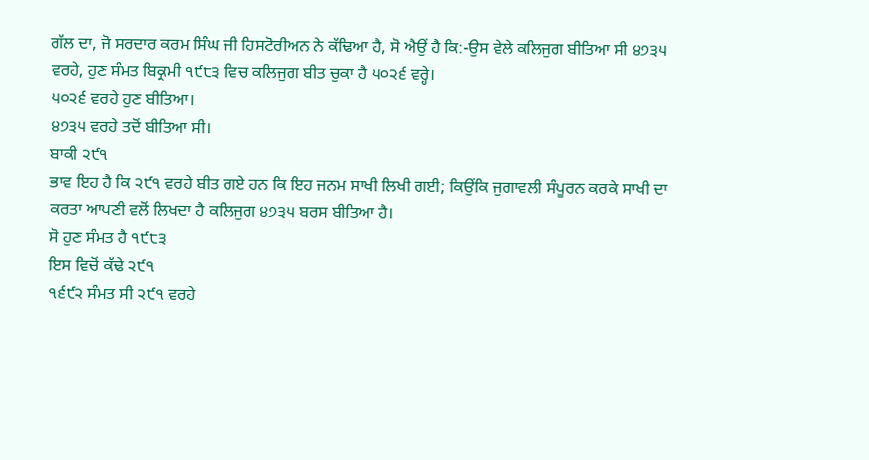ਗੱਲ ਦਾ, ਜੋ ਸਰਦਾਰ ਕਰਮ ਸਿੰਘ ਜੀ ਹਿਸਟੋਰੀਅਨ ਨੇ ਕੱਢਿਆ ਹੈ, ਸੋ ਐਉਂ ਹੈ ਕਿ:-ਉਸ ਵੇਲੇ ਕਲਿਜੁਗ ਬੀਤਿਆ ਸੀ ੪੭੩੫ ਵਰਹੇ, ਹੁਣ ਸੰਮਤ ਬਿਕ੍ਰਮੀ ੧੯੮੩ ਵਿਚ ਕਲਿਜੁਗ ਬੀਤ ਚੁਕਾ ਹੈ ੫੦੨੬ ਵਰ੍ਹੇ।
੫੦੨੬ ਵਰਹੇ ਹੁਣ ਬੀਤਿਆ।
੪੭੩੫ ਵਰਹੇ ਤਦੋਂ ਬੀਤਿਆ ਸੀ।
ਬਾਕੀ ੨੯੧
ਭਾਵ ਇਹ ਹੈ ਕਿ ੨੯੧ ਵਰਹੇ ਬੀਤ ਗਏ ਹਨ ਕਿ ਇਹ ਜਨਮ ਸਾਖੀ ਲਿਖੀ ਗਈ; ਕਿਉਂਕਿ ਜੁਗਾਵਲੀ ਸੰਪੂਰਨ ਕਰਕੇ ਸਾਖੀ ਦਾ ਕਰਤਾ ਆਪਣੀ ਵਲੋਂ ਲਿਖਦਾ ਹੈ ਕਲਿਜੁਗ ੪੭੩੫ ਬਰਸ ਬੀਤਿਆ ਹੈ।
ਸੋ ਹੁਣ ਸੰਮਤ ਹੈ ੧੯੮੩
ਇਸ ਵਿਚੋਂ ਕੱਢੇ ੨੯੧
੧੬੯੨ ਸੰਮਤ ਸੀ ੨੯੧ ਵਰਹੇ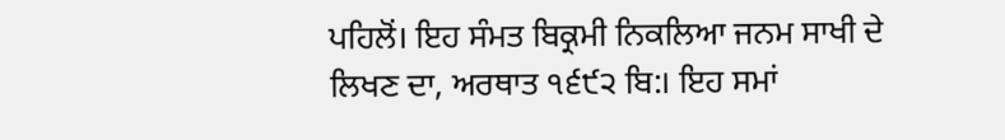ਪਹਿਲੋਂ। ਇਹ ਸੰਮਤ ਬਿਕ੍ਰਮੀ ਨਿਕਲਿਆ ਜਨਮ ਸਾਖੀ ਦੇ ਲਿਖਣ ਦਾ, ਅਰਥਾਤ ੧੬੯੨ ਬਿ:। ਇਹ ਸਮਾਂ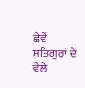ਛੇਵੇਂ ਸਤਿਗੁਰਾਂ ਦੇ ਵੇਲੇ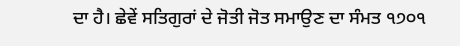ਦਾ ਹੈ। ਛੇਵੇਂ ਸਤਿਗੁਰਾਂ ਦੇ ਜੋਤੀ ਜੋਤ ਸਮਾਉਣ ਦਾ ਸੰਮਤ ੧੭੦੧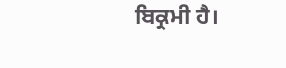ਬਿਕ੍ਰਮੀ ਹੈ।